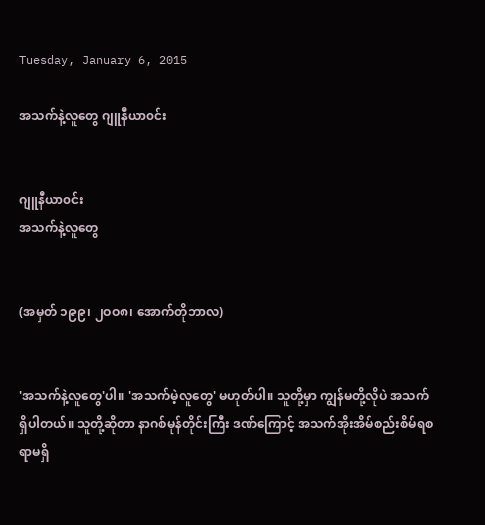Tuesday, January 6, 2015

အသက်နဲ့လူတွေ ဂျူနီယာ၀င်း


ဂျူနီယာ၀င်း
အသက်နဲ့လူတွေ


(အမှတ် ၁၉၉၊ ၂ဝဝ၈၊ အောက်တိုဘာလ)


'အသက်နဲ့လူတွေ'ပါ။ 'အသက်မဲ့လူတွေ' မဟုတ်ပါ။ သူတို့မှာ ကျွန်မတို့လိုပဲ အသက်ရှိပါတယ်။ သူတို့ဆိုတာ နာဂစ်မုန်တိုင်းကြီး ဒဏ်ကြောင့် အသက်အိုးအိမ်စည်းစိမ်ရစရာမရှိ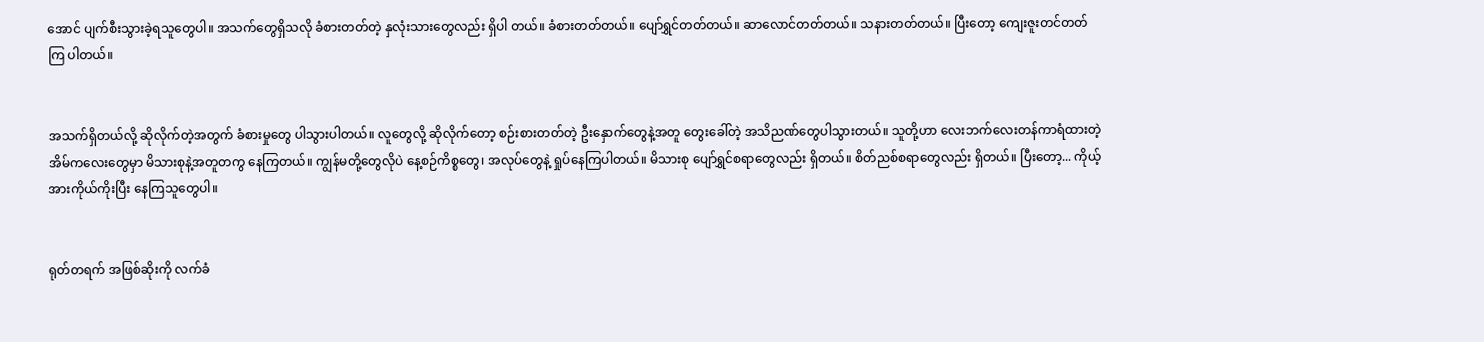အောင် ပျက်စီးသွားခဲ့ရသူတွေပါ။ အသက်တွေရှိသလို ခံစားတတ်တဲ့ နှလုံးသားတွေလည်း ရှိပါ တယ်။ ခံစားတတ်တယ်။ ပျော်ရွှင်တတ်တယ်။ ဆာလောင်တတ်တယ်။ သနားတတ်တယ်။ ပြီးတော့ ကျေးဇူးတင်တတ်ကြ ပါတယ်။


အသက်ရှိတယ်လို့ ဆိုလိုက်တဲ့အတွက် ခံစားမှုတွေ ပါသွားပါတယ်။ လူတွေလို့ ဆိုလိုက်တော့ စဉ်းစားတတ်တဲ့ ဦးနှောက်တွေနဲ့အတူ တွေးခေါ်တဲ့ အသိညဏ်တွေပါသွားတယ်။ သူတို့ဟာ လေးဘက်လေးတန်ကာရံထားတဲ့ အိမ်ကလေးတွေမှာ မိသားစုနဲ့အတူတကွ နေကြတယ်။ ကျွန်မတို့တွေလိုပဲ နေ့စဉ်ကိစ္စတွေ၊ အလုပ်တွေနဲ့ ရှုပ်နေကြပါတယ်။ မိသားစု ပျော်ရွှင်စရာတွေလည်း ရှိတယ်။ စိတ်ညစ်စရာတွေလည်း ရှိတယ်။ ပြီးတော့... ကိုယ့်အားကိုယ်ကိုးပြီး နေကြသူတွေပါ။


ရုတ်တရက် အဖြစ်ဆိုးကို လက်ခံ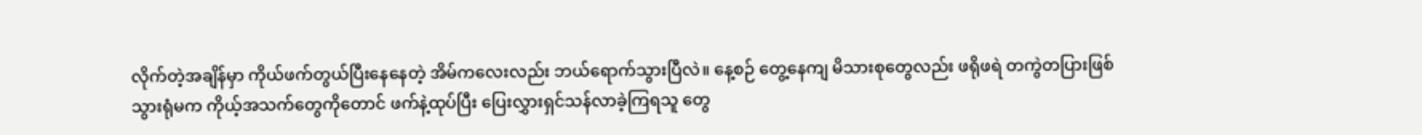လိုက်တဲ့အချိန်မှာ ကိုယ်ဖက်တွယ်ပြီးနေနေတဲ့ အိမ်ကလေးလည်း ဘယ်ရောက်သွားပြီလဲ။ နေ့စဉ် တွေ့နေကျ မိသားစုတွေလည်း ဖရိုဖရဲ တကွဲတပြားဖြစ်သွားရုံမက ကိုယ့်အသက်တွေကိုတောင် ဖက်နဲ့ထုပ်ပြီး ပြေးလွှားရှင်သန်လာခဲ့ကြရသူ တွေ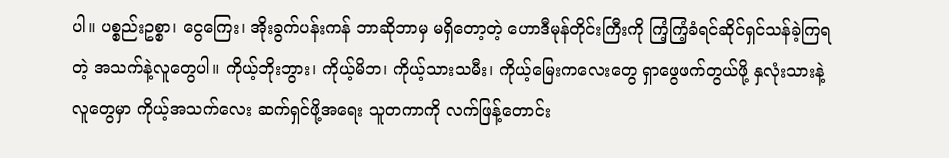ပါ။ ပစ္စည်းဥစ္စာ၊ ငွေကြေး၊ အိုးခွက်ပန်းကန် ဘာဆိုဘာမှ မရှိတော့တဲ့ ဟောဒီမုန်တိုင်းကြီးကို ကြံ့ကြံ့ခံရင်ဆိုင်ရှင်သန်ခဲ့ကြရတဲ့ အသက်နဲ့လူတွေပါ။ ကိုယ့်ဘိုးဘွား၊ ကိုယ့်မိဘ၊ ကိုယ့်သားသမီး၊ ကိုယ့်မြေးကလေးတွေ ရှာဖွေဖက်တွယ်ဖို့ နှလုံးသားနဲ့ လူတွေမှာ ကိုယ့်အသက်လေး ဆက်ရှင်ဖို့အရေး သူတကာကို လက်ဖြန့်တောင်း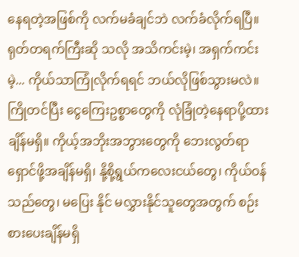နေရတဲ့အဖြစ်ကို လက်မခံချင်ဘဲ လက်ခံလိုက်ရပြီ။ ရုတ်တရက်ကြီးဆို သလို အသိကင်းမဲ့၊ အရှက်ကင်းမဲ့... ကိုယ်သာကြုံလိုက်ရရင် ဘယ်လိုဖြစ်သွားမလဲ။ ကြိုတင်ပြီး ငွေကြေးဥစ္စာတွေကို လုံခြုံတဲ့နေရာပို့ထားချိန်မရှိ။ ကိုယ့်အဘိုးအဘွားတွေကို ဘေးလွတ်ရာ ရှောင်ဖို့အချိန်မရှိ၊ နို့စို့ရွယ်ကလေးငယ်တွေ၊ ကိုယ်ဝန်သည်တွေ၊ မပြေး နိုင် မလွှားနိုင်သူတွေအတွက် စဉ်းစားပေးချိန်မရှိ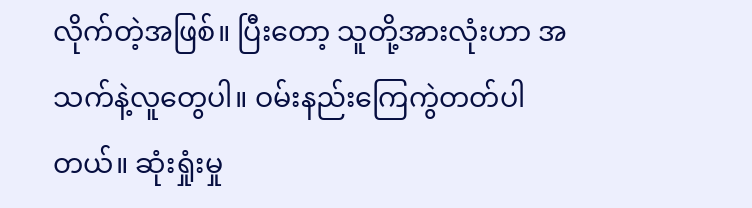လိုက်တဲ့အဖြစ်။ ပြီးတော့ သူတို့အားလုံးဟာ အသက်နဲ့လူတွေပါ။ ဝမ်းနည်းကြေကွဲတတ်ပါ တယ်။ ဆုံးရှုံးမှု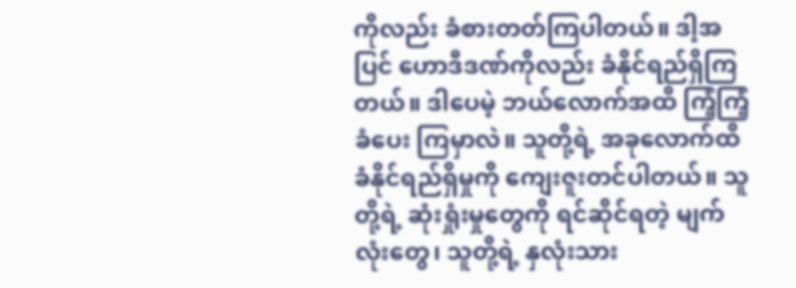ကိုလည်း ခံစားတတ်ကြပါတယ်။ ဒါ့အပြင် ဟောဒီဒဏ်ကိုလည်း ခံနိုင်ရည်ရှိကြတယ်။ ဒါပေမဲ့ ဘယ်လောက်အထိ ကြံ့ကြံ့ခံပေး ကြမှာလဲ။ သူတို့ရဲ့ အခုလောက်ထိ ခံနိုင်ရည်ရှိမှုကို ကျေးဇူးတင်ပါတယ်။ သူတို့ရဲ့ ဆုံးရှုံးမှုတွေကို ရင်ဆိုင်ရတဲ့ မျက်လုံးတွေ၊ သူတို့ရဲ့ နှလုံးသား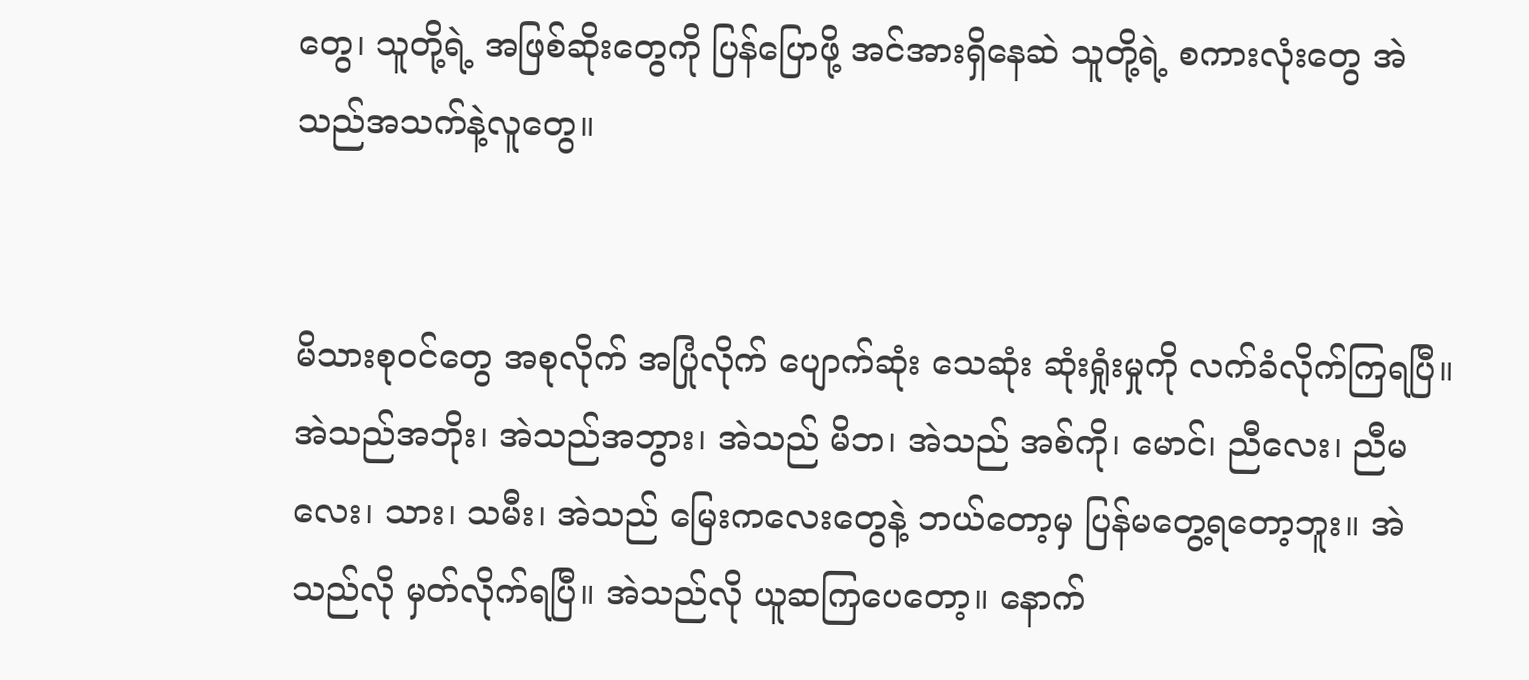တွေ၊ သူတို့ရဲ့ အဖြစ်ဆိုးတွေကို ပြန်ပြောဖို့ အင်အားရှိနေဆဲ သူတို့ရဲ့ စကားလုံးတွေ အဲသည်အသက်နဲ့လူတွေ။


မိသားစုဝင်တွေ အစုလိုက် အပြုံလိုက် ပျောက်ဆုံး သေဆုံး ဆုံးရှုံးမှုကို လက်ခံလိုက်ကြရပြီ။ အဲသည်အဘိုး၊ အဲသည်အဘွား၊ အဲသည် မိဘ၊ အဲသည် အစ်ကို၊ မောင်၊ ညီလေး၊ ညီမလေး၊ သား၊ သမီး၊ အဲသည် မြေးကလေးတွေနဲ့ ဘယ်တော့မှ ပြန်မတွေ့ရတော့ဘူး။ အဲသည်လို မှတ်လိုက်ရပြီ။ အဲသည်လို ယူဆကြပေတော့။ နောက်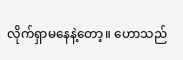လိုက်ရှာမနေနဲ့တော့။ ဟောသည်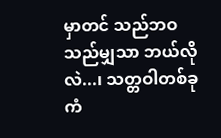မှာတင် သည်ဘဝ သည်မျှသာ ဘယ်လိုလဲ...၊ သတ္တဝါတစ်ခု ကံ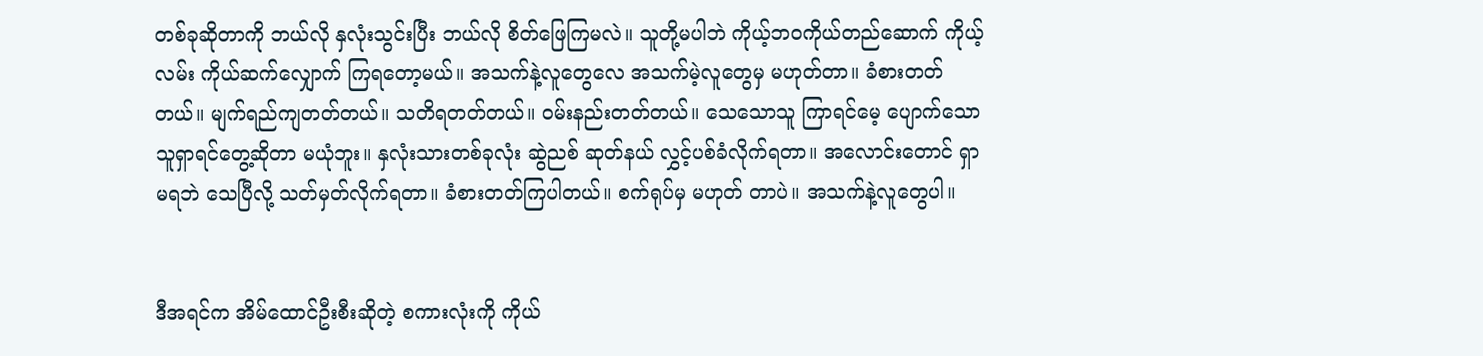တစ်ခုဆိုတာကို ဘယ်လို နှလုံးသွင်းပြီး ဘယ်လို စိတ်ဖြေကြမလဲ။ သူတို့မပါဘဲ ကိုယ့်ဘဝကိုယ်တည်ဆောက် ကိုယ့်လမ်း ကိုယ်ဆက်လျှောက် ကြရတော့မယ်။ အသက်နဲ့လူတွေလေ အသက်မဲ့လူတွေမှ မဟုတ်တာ။ ခံစားတတ်တယ်။ မျက်ရည်ကျတတ်တယ်။ သတိရတတ်တယ်။ ဝမ်းနည်းတတ်တယ်။ သေသောသူ ကြာရင်မေ့ ပျောက်သောသူရှာရင်တွေ့ဆိုတာ မယုံဘူး။ နှလုံးသားတစ်ခုလုံး ဆွဲညစ် ဆုတ်နယ် လွှင့်ပစ်ခံလိုက်ရတာ။ အလောင်းတောင် ရှာမရဘဲ သေပြီလို့ သတ်မှတ်လိုက်ရတာ။ ခံစားတတ်ကြပါတယ်။ စက်ရုပ်မှ မဟုတ် တာပဲ။ အသက်နဲ့လူတွေပါ။


ဒီအရင်က အိမ်ထောင်ဦးစီးဆိုတဲ့ စကားလုံးကို ကိုယ်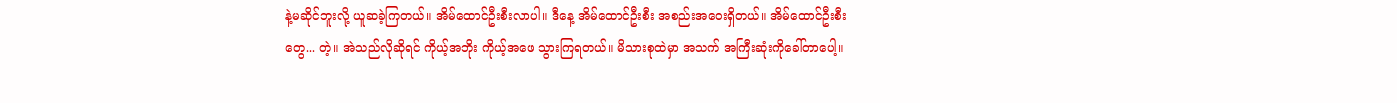နဲ့မဆိုင်ဘူးလို့ ယူဆခဲ့ကြတယ်။ အိမ်ထောင်ဦးစီးလာပါ။ ဒီနေ့ အိမ်ထောင်ဦးစီး အစည်းအဝေးရှိတယ်။ အိမ်ထောင်ဦးစီးတွေ... တဲ့။ အဲသည်လိုဆိုရင် ကိုယ့်အဘိုး ကိုယ့်အဖေ သွားကြရတယ်။ မိသားစုထဲမှာ အသက် အကြီးဆုံးကိုခေါ်တာပေါ့။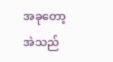အခုတော့ အဲသည်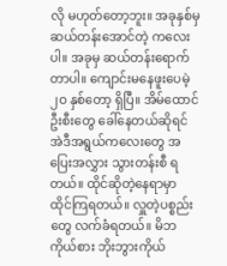လို မဟုတ်တော့ဘူး။ အခုနှစ်မှ ဆယ်တန်းအောင်တဲ့ ကလေးပါ။ အခုမှ ဆယ်တန်းရောက် တာပါ။ ကျောင်းမနေဖူးပေမဲ့ ၂ဝ နှစ်တော့ ရှိပြီ။ အိမ်ထောင်ဦးစီးတွေ ခေါ်နေတယ်ဆိုရင် အဲဒီအရွယ်ကလေးတွေ အပြေးအလွှား သွားတန်းစီ ရတယ်။ ထိုင်ဆိုတဲ့နေရာမှာ ထိုင်ကြရတယ်။ လှူတဲ့ပစ္စည်းတွေ လက်ခံရတယ်။ မိဘကိုယ်စား ဘိုးဘွားကိုယ်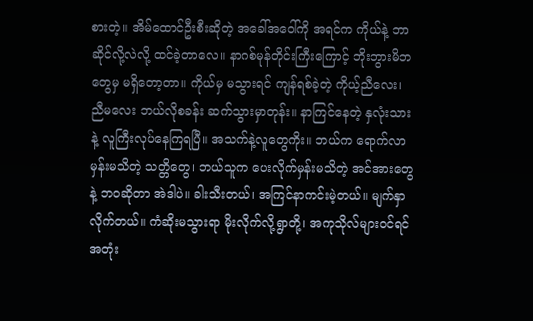စားတဲ့။ အိမ်ထောင်ဦးစီးဆိုတဲ့ အခေါ်အဝေါ်ကို အရင်က ကိုယ်နဲ့ ဘာဆိုင်လို့လဲလို့ ထင်ခဲ့တာလေ။ နာဂစ်မုန်တိုင်းကြီးကြောင့် ဘိုးဘွားမိဘတွေမှ မရှိတော့တာ။ ကိုယ်မှ မသွားရင် ကျန်ရစ်ခဲ့တဲ့ ကိုယ့်ညီလေး၊ ညီမလေး ဘယ်လိုစခန်း ဆက်သွားမှာတုန်း။ နာကြင်နေတဲ့ နှလုံးသားနဲ့ လူကြီးလုပ်နေကြရပြီ။ အသက်နဲ့လူတွေကိုး။ ဘယ်က ရောက်လာမှန်းမသိတဲ့ သတ္တိတွေ၊ ဘယ်သူက ပေးလိုက်မှန်းမသိတဲ့ အင်အားတွေနဲ့ ဘဝဆိုတာ အဲဒါပဲ။ ခါးသီးတယ်၊ အကြင်နာကင်းမဲ့တယ်။ မျက်နှာလိုက်တယ်။ ကံဆိုးမသွားရာ မိုးလိုက်လို့ရွာတို့၊ အကုသိုလ်များဝင်ရင် အတုံး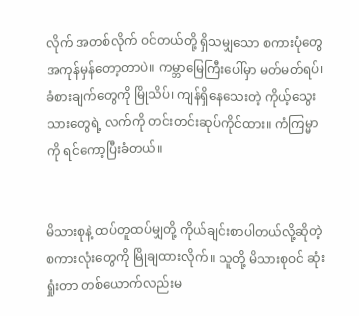လိုက် အတစ်လိုက် ဝင်တယ်တို့ ရှိသမျှသော စကားပုံတွေ အကုန်မှန်တော့တာပဲ။ ကမ္ဘာမြေကြီးပေါ်မှာ မတ်မတ်ရပ်၊ ခံစားချက်တွေကို မြိုသိပ်၊ ကျန်ရှိနေသေးတဲ့ ကိုယ့်သွေးသားတွေရဲ့ လက်ကို တင်းတင်းဆုပ်ကိုင်ထား။ ကံကြမ္မာကို ရင်ကော့ပြီးခံတယ်။


မိသားစုနဲ့ ထပ်တူထပ်မျှတို့ ကိုယ်ချင်းစာပါတယ်လို့ဆိုတဲ့စကားလုံးတွေကို မြိုချထားလိုက်။ သူတို့ မိသားစုဝင် ဆုံးရှုံးတာ တစ်ယောက်လည်းမ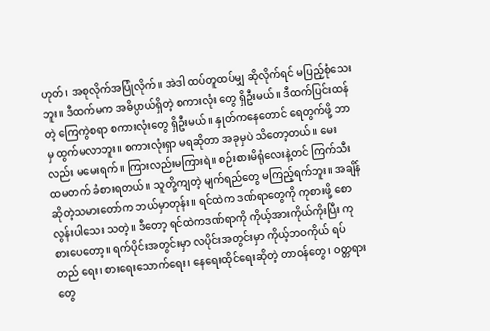ဟုတ်၊ အစုလိုက်အပြုံလိုက်။ အဲဒါ ထပ်တူထပ်မျှ ဆိုလိုက်ရင် မပြည့်စုံသေးဘူး။ ဒီထက်မက အဓိပ္ပာယ်ရှိတဲ့ စကားလုံး တွေ ရှိဦးမယ်။ ဒီထက်ပြင်းထန်တဲ့ ကြေကွဲစရာ စကားလုံးတွေ ရှိဦးမယ်။ နှုတ်ကနေတောင် ရေတွက်ဖို့ ဘာမှ ထွက်မလာဘူး။ စကားလုံးရှာ မရဆိုတာ အခုမှပဲ သိတော့တယ်။ မေးလည်း မမေးရက်။ ကြားလည်းမကြားရဲ။ စဉ်းစားမိရုံလေးနဲ့တင် ကြက်သီးထမတက် ခံစားရတယ်။ သူတို့ကျတဲ့ မျက်ရည်တွေ မကြည့်ရက်ဘူး။ အချိန်ဆိုတဲ့သမားတော်က ဘယ်မှာတုန်း။ ရင်ထဲက ဒဏ်ရာတွေကို ကုစားဖို့ စောလွန်းပါသေး သတဲ့။ ဒီတော့ ရင်ထဲကဒဏ်ရာကို ကိုယ့်အားကိုယ်ကိုးပြီး ကုစားပေတော့။ ရက်ပိုင်းအတွင်းမှာ လပိုင်းအတွင်းမှာ ကိုယ့်ဘဝကိုယ် ရပ်တည် ရေး၊ စားရေးသောက်ရေး၊ နေရေးထိုင်ရေးဆိုတဲ့ တာဝန်တွေ၊ ဝတ္တရားတွေ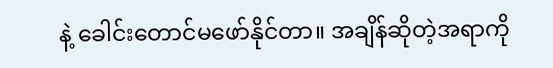နဲ့ ခေါင်းတောင်မဖော်နိုင်တာ။ အချိန်ဆိုတဲ့အရာကို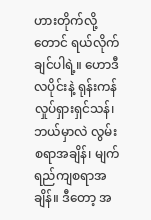ဟားတိုက်လို့ တောင် ရယ်လိုက်ချင်ပါရဲ့။ ဟောဒီလပိုင်းနဲ့ ရုန်းကန်လှုပ်ရှားရှင်သန်၊ ဘယ်မှာလဲ လွမ်းစရာအချိန်၊ မျက်ရည်ကျစရာအချိန်။ ဒီတော့ အ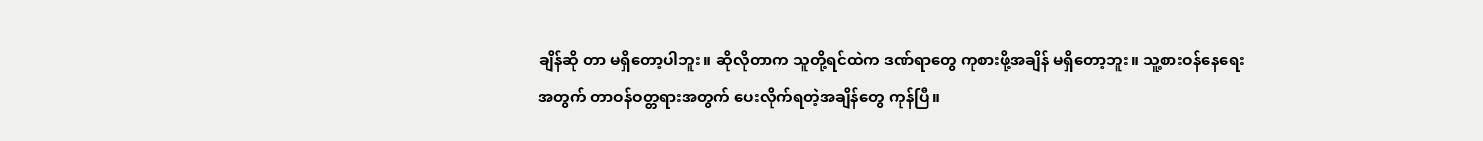ချိန်ဆို တာ မရှိတော့ပါဘူး။ ဆိုလိုတာက သူတို့ရင်ထဲက ဒဏ်ရာတွေ ကုစားဖို့အချိန် မရှိတော့ဘူး။ သူ့စားဝန်နေရေးအတွက် တာဝန်ဝတ္တရားအတွက် ပေးလိုက်ရတဲ့အချိန်တွေ ကုန်ပြီ။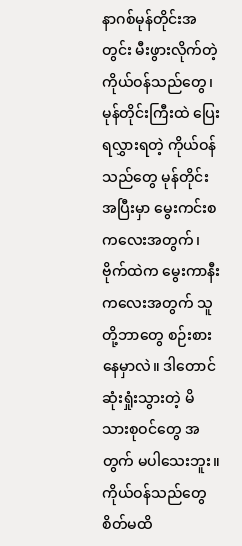နာဂစ်မုန်တိုင်းအတွင်း မီးဖွားလိုက်တဲ့ ကိုယ်ဝန်သည်တွေ၊ မုန်တိုင်းကြီးထဲ ပြေးရလွှားရတဲ့ ကိုယ်ဝန်သည်တွေ မုန်တိုင်းအပြီးမှာ မွေးကင်းစကလေးအတွက်၊ ဗိုက်ထဲက မွေးကာနီးကလေးအတွက် သူတို့ဘာတွေ စဉ်းစားနေမှာလဲ။ ဒါတောင် ဆုံးရှုံးသွားတဲ့ မိသားစုဝင်တွေ အတွက် မပါသေးဘူး။ ကိုယ်ဝန်သည်တွေ စိတ်မထိ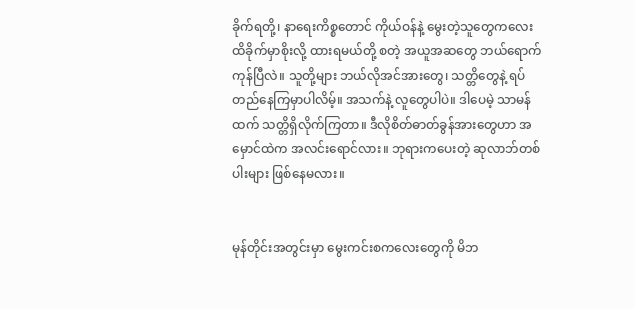ခိုက်ရတို့၊ နာရေးကိစ္စတောင် ကိုယ်ဝန်နဲ့ မွေးတဲ့သူတွေကလေး ထိခိုက်မှာစိုးလို့ ထားရမယ်တို့ စတဲ့ အယူအဆတွေ ဘယ်ရောက်ကုန်ပြီလဲ။ သူတို့များ ဘယ်လိုအင်အားတွေ၊ သတ္တိတွေနဲ့ ရပ်တည်နေကြမှာပါလိမ့်။ အသက်နဲ့ လူတွေပါပဲ။ ဒါပေမဲ့ သာမန်ထက် သတ္တိရှိလိုက်ကြတာ။ ဒီလိုစိတ်ဓာတ်ခွန်အားတွေဟာ အမှောင်ထဲက အလင်းရောင်လား။ ဘုရားကပေးတဲ့ ဆုလာဘ်တစ်ပါးများ ဖြစ်နေမလား။


မုန်တိုင်းအတွင်းမှာ မွေးကင်းစကလေးတွေကို မိဘ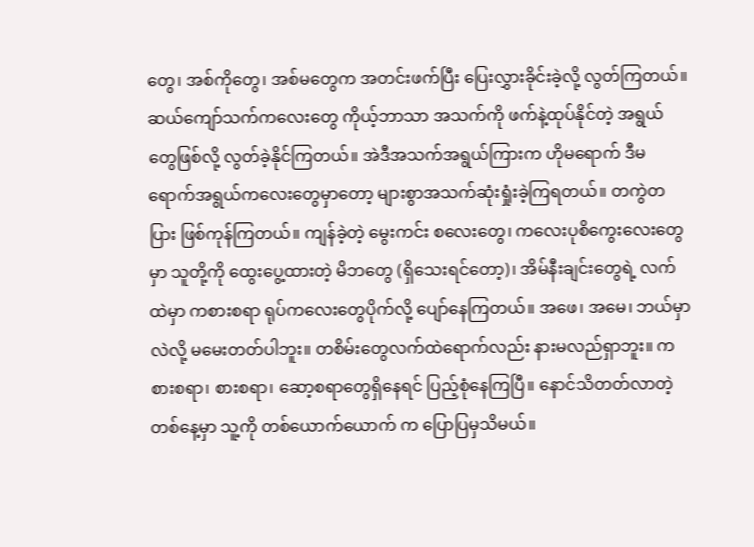တွေ၊ အစ်ကိုတွေ၊ အစ်မတွေက အတင်းဖက်ပြီး ပြေးလွှားခိုင်းခဲ့လို့ လွတ်ကြတယ်။ ဆယ်ကျော်သက်ကလေးတွေ ကိုယ့်ဘာသာ အသက်ကို ဖက်နဲ့ထုပ်နိုင်တဲ့ အရွယ်တွေဖြစ်လို့ လွတ်ခဲ့နိုင်ကြတယ်။ အဲဒီအသက်အရွယ်ကြားက ဟိုမရောက် ဒီမရောက်အရွယ်ကလေးတွေမှာတော့ များစွာအသက်ဆုံးရှုံးခဲ့ကြရတယ်။ တကွဲတပြား ဖြစ်ကုန်ကြတယ်။ ကျန်ခဲ့တဲ့ မွေးကင်း စလေးတွေ၊ ကလေးပုစိကွေးလေးတွေမှာ သူတို့ကို ထွေးပွေ့ထားတဲ့ မိဘတွေ (ရှိသေးရင်တော့)၊ အိမ်နီးချင်းတွေရဲ့ လက်ထဲမှာ ကစားစရာ ရုပ်ကလေးတွေပိုက်လို့ ပျော်နေကြတယ်။ အဖေ၊ အမေ၊ ဘယ်မှာလဲလို့ မမေးတတ်ပါဘူး။ တစိမ်းတွေလက်ထဲရောက်လည်း နားမလည်ရှာဘူး။ ကစားစရာ၊ စားစရာ၊ ဆော့စရာတွေရှိနေရင် ပြည့်စုံနေကြပြီ။ နောင်သိတတ်လာတဲ့ တစ်နေ့မှာ သူ့ကို တစ်ယောက်ယောက် က ပြောပြမှသိမယ်။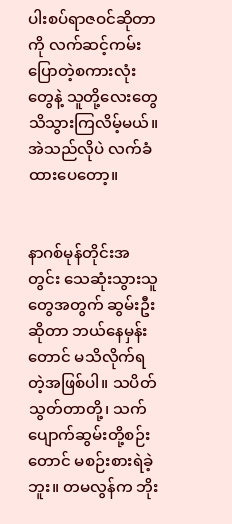ပါးစပ်ရာဇဝင်ဆိုတာကို လက်ဆင့်ကမ်းပြောတဲ့စကားလုံးတွေနဲ့ သူတို့လေးတွေ သိသွားကြလိမ့်မယ်။ အဲသည်လိုပဲ လက်ခံထားပေတော့။


နာဂစ်မုန်တိုင်းအတွင်း သေဆုံးသွားသူတွေအတွက် ဆွမ်းဦးဆိုတာ ဘယ်နေမှန်းတောင် မသိလိုက်ရတဲ့အဖြစ်ပါ။ သပိတ်သွတ်တာတို့၊ သက်ပျောက်ဆွမ်းတို့စဉ်းတောင် မစဉ်းစားရဲခဲ့ဘူး။ တမလွန်က ဘိုး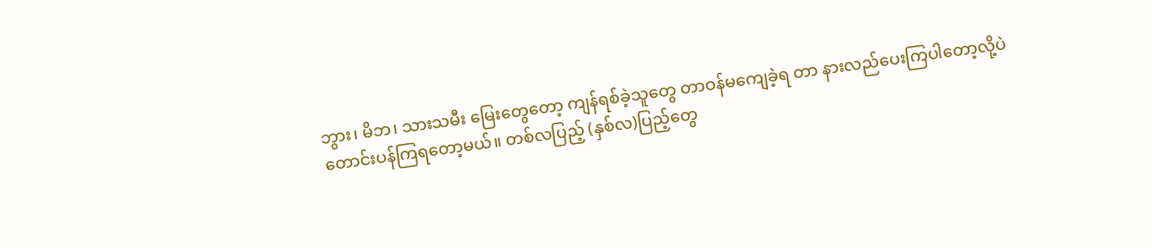ဘွား၊ မိဘ၊ သားသမီး မြေးတွေတော့ ကျန်ရစ်ခဲ့သူတွေ တာဝန်မကျေခဲ့ရ တာ နားလည်ပေးကြပါတော့လို့ပဲ တောင်းပန်ကြရတော့မယ်။ တစ်လပြည့် (နှစ်လ)ပြည့်တွေ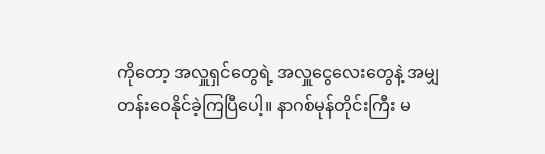ကိုတော့ အလှူရှင်တွေရဲ့ အလှူငွေလေးတွေနဲ့ အမျှတန်းဝေနိုင်ခဲ့ကြပြီပေါ့။ နာဂစ်မုန်တိုင်းကြီး မ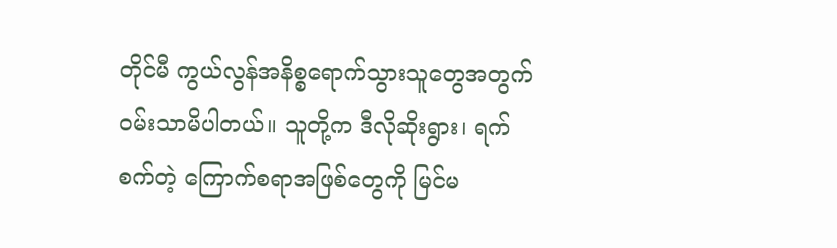တိုင်မီ ကွယ်လွန်အနိစ္စရောက်သွားသူတွေအတွက် ဝမ်းသာမိပါတယ်။ သူတို့က ဒီလိုဆိုးရွား၊ ရက်စက်တဲ့ ကြောက်စရာအဖြစ်တွေကို မြင်မ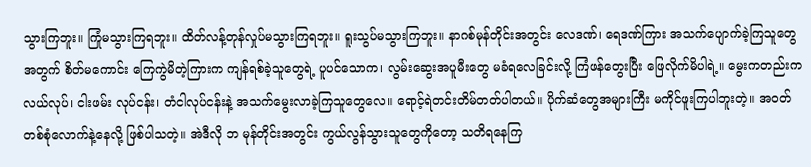သွားကြဘူး။ ကြုံမသွားကြရဘူး။ ထိတ်လန့်တုန်လှုပ်မသွားကြရဘူး။ ရူးသွပ်မသွားကြဘူး။ နာဂစ်မုန်တိုင်းအတွင်း လေဒဏ်၊ ရေဒဏ်ကြား အသက်ပျောက်ခဲ့ကြသူတွေအတွက် စိတ်မကောင်း ကြေကွဲမိတဲ့ကြားက ကျန်ရစ်ခဲ့သူတွေရဲ့ ပူပင်သောက၊ လွမ်းဆွေးအပူမီးတွေ မခံရလေခြင်းလို့ ကြံဖန်တွေးပြီး ဖြေလိုက်မိပါရဲ့။ မွေးကတည်းက လယ်လုပ်၊ ငါးဖမ်း လုပ်ငန်း၊ တံငါလုပ်ငန်းနဲ့ အသက်မွေးလာခဲ့ကြသူတွေလေ။ ရောင့်ရဲတင်းတိမ်တတ်ပါတယ်။ ပိုက်ဆံတွေအများကြီး မကိုင်ဖူးကြပါဘူးတဲ့။ အဝတ်တစ်စုံလောက်နဲ့နေလို့ ဖြစ်ပါသတဲ့။ အဲဒီလို ဘ မုန်တိုင်းအတွင်း ကွယ်လွန်သွားသူတွေကိုတော့ သတိရနေကြ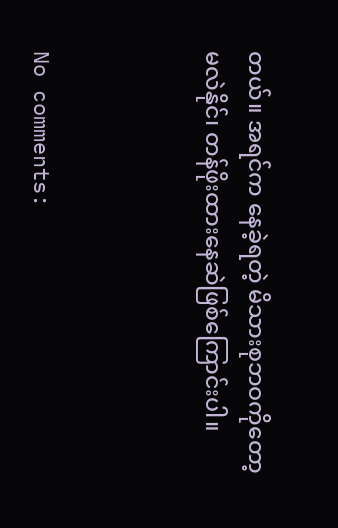တယ်။ အရင်က နေခဲ့ရတဲ့ မိသားစုဘဝကိုတော့ မလဲနိုင်၊ တန်ဖိုးထားနေဆဲဖြစ်ကြောင်းပါ။



No comments: